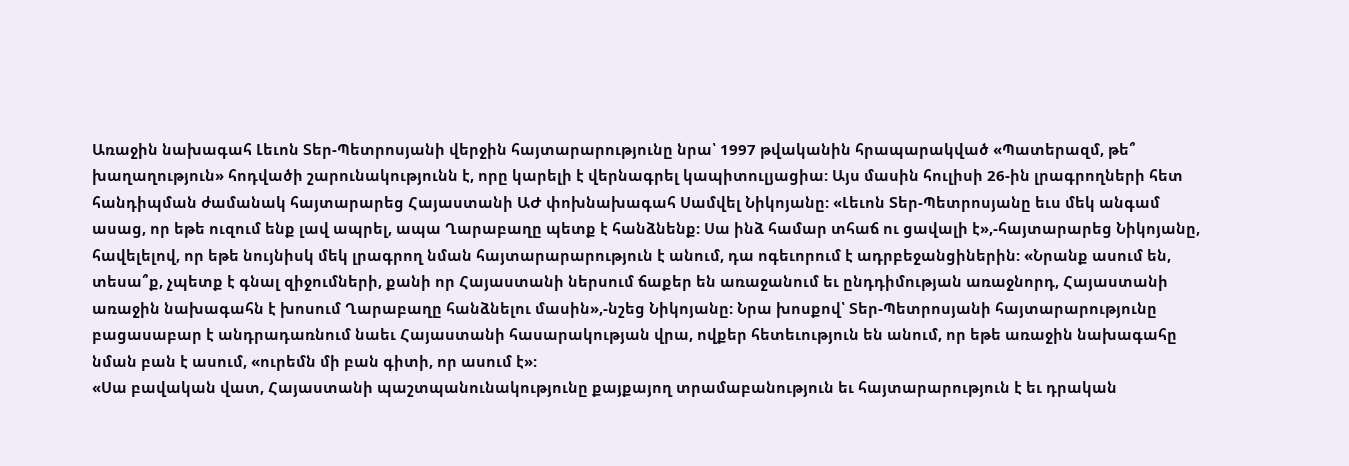Առաջին նախագահ Լեւոն Տեր-Պետրոսյանի վերջին հայտարարությունը նրա՝ 1997 թվականին հրապարակված «Պատերազմ, թե՞ խաղաղություն» հոդվածի շարունակությունն է, որը կարելի է վերնագրել կապիտուլյացիա: Այս մասին հուլիսի 26-ին լրագրողների հետ հանդիպման ժամանակ հայտարարեց Հայաստանի ԱԺ փոխնախագահ Սամվել Նիկոյանը: «Լեւոն Տեր-Պետրոսյանը եւս մեկ անգամ ասաց, որ եթե ուզում ենք լավ ապրել, ապա Ղարաբաղը պետք է հանձնենք: Սա ինձ համար տհաճ ու ցավալի է»,-հայտարարեց Նիկոյանը, հավելելով, որ եթե նույնիսկ մեկ լրագրող նման հայտարարարություն է անում, դա ոգեւորում է ադրբեջանցիներին: «Նրանք ասում են, տեսա՞ք, չպետք է գնալ զիջումների, քանի որ Հայաստանի ներսում ճաքեր են առաջանում եւ ընդդիմության առաջնորդ, Հայաստանի առաջին նախագահն է խոսում Ղարաբաղը հանձնելու մասին»,-նշեց Նիկոյանը: Նրա խոսքով՝ Տեր-Պետրոսյանի հայտարարությունը բացասաբար է անդրադառնում նաեւ Հայաստանի հասարակության վրա, ովքեր հետեւություն են անում, որ եթե առաջին նախագահը նման բան է ասում, «ուրեմն մի բան գիտի, որ ասում է»:
«Սա բավական վատ, Հայաստանի պաշտպանունակությունը քայքայող տրամաբանություն եւ հայտարարություն է եւ դրական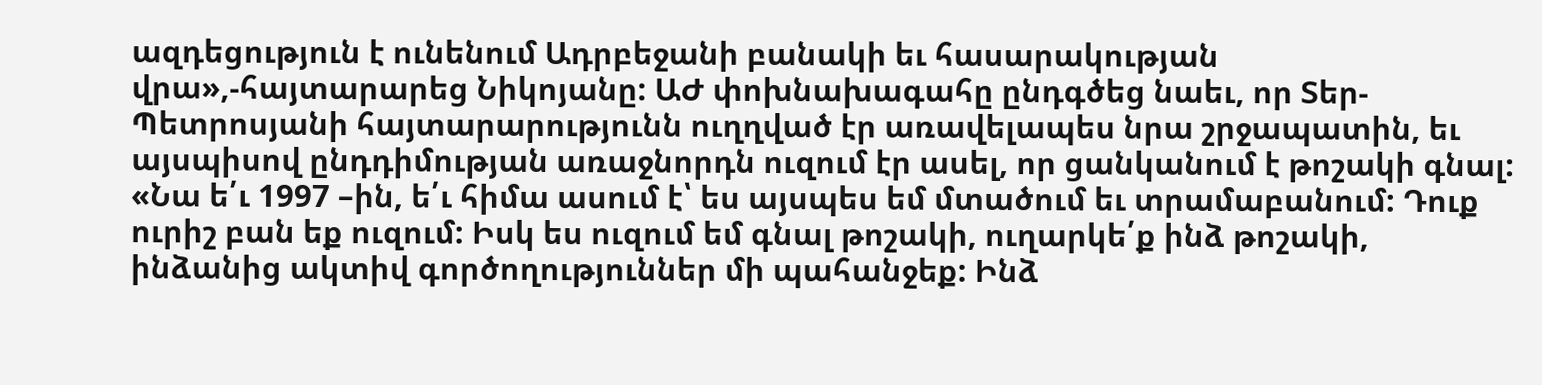ազդեցություն է ունենում Ադրբեջանի բանակի եւ հասարակության վրա»,-հայտարարեց Նիկոյանը: ԱԺ փոխնախագահը ընդգծեց նաեւ, որ Տեր-Պետրոսյանի հայտարարությունն ուղղված էր առավելապես նրա շրջապատին, եւ այսպիսով ընդդիմության առաջնորդն ուզում էր ասել, որ ցանկանում է թոշակի գնալ: «Նա ե՛ւ 1997 –ին, ե՛ւ հիմա ասում է՝ ես այսպես եմ մտածում եւ տրամաբանում: Դուք ուրիշ բան եք ուզում: Իսկ ես ուզում եմ գնալ թոշակի, ուղարկե՛ք ինձ թոշակի, ինձանից ակտիվ գործողություններ մի պահանջեք: Ինձ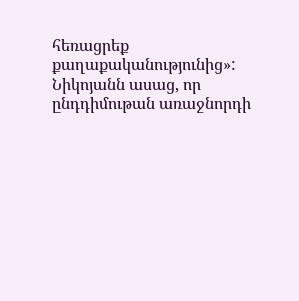հեռացրեք քաղաքականությունից»:
Նիկոյանն ասաց, որ ընդդիմութան առաջնորդի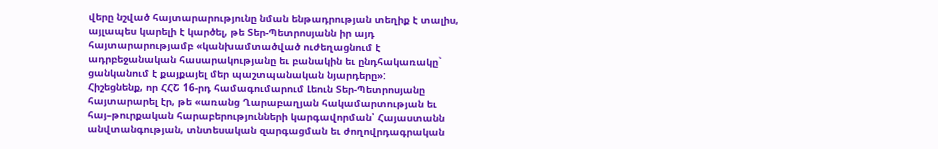վերը նշված հայտարարությունը նման ենթադրության տեղիք է տալիս, այլապես կարելի է կարծել, թե Տեր-Պետրոսյանն իր այդ հայտարարությամբ «կանխամտածված ուժեղացնում է ադրբեջանական հասարակությանը եւ բանակին եւ ընդհակառակը` ցանկանում է քայքայել մեր պաշտպանական նյարդերը»:
Հիշեցնենք, որ ՀՀՇ 16-րդ համագումարում Լեուն Տեր-Պետրոսյանը հայտարարել էր, թե «առանց Ղարաբաղյան հակամարտության եւ հայ–թուրքական հարաբերությունների կարգավորման՝ Հայաստանն անվտանգության, տնտեսական զարգացման եւ ժողովրդագրական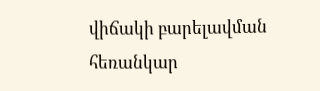վիճակի բարելավման հեռանկար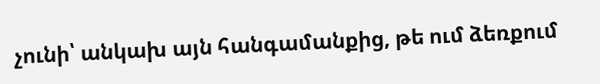չունի՝ անկախ այն հանգամանքից, թե ում ձեռքում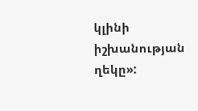կլինի իշխանության ղեկը»: